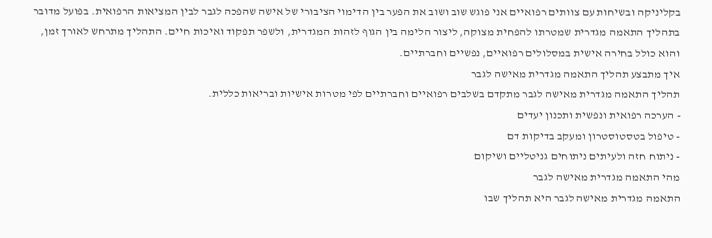בקליניקה ובשיחות עם צוותים רפואיים אני פוגש שוב ושוב את הפער בין הדימוי הציבורי של אישה שהפכה לגבר לבין המציאות הרפואית. בפועל מדובר בתהליך התאמה מגדרית שמטרתו להפחית מצוקה, ליצור הלימה בין הגוף לזהות המגדרית, ולשפר תפקוד ואיכות חיים. התהליך מתרחש לאורך זמן, והוא כולל בחירה אישית במסלולים רפואיים, נפשיים וחברתיים.
איך מתבצע תהליך התאמה מגדרית מאישה לגבר
תהליך התאמה מגדרית מאישה לגבר מתקדם בשלבים רפואיים וחברתיים לפי מטרות אישיות ובריאות כללית.
- הערכה רפואית ונפשית ותכנון יעדים
- טיפול בטסטוסטרון ומעקב בדיקות דם
- ניתוח חזה ולעיתים ניתוחים גניטליים ושיקום
מהי התאמה מגדרית מאישה לגבר
התאמה מגדרית מאישה לגבר היא תהליך שבו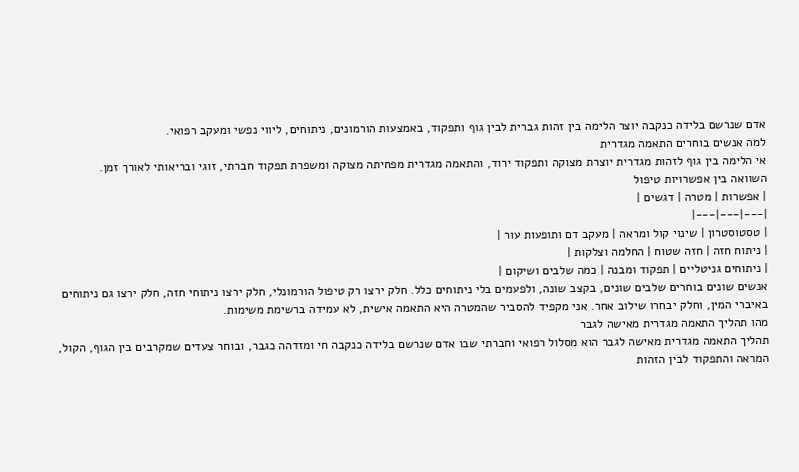אדם שנרשם בלידה כנקבה יוצר הלימה בין זהות גברית לבין גוף ותפקוד, באמצעות הורמונים, ניתוחים, ליווי נפשי ומעקב רפואי.
למה אנשים בוחרים התאמה מגדרית
אי הלימה בין גוף לזהות מגדרית יוצרת מצוקה ותפקוד ירוד, והתאמה מגדרית מפחיתה מצוקה ומשפרת תפקוד חברתי, זוגי ובריאותי לאורך זמן.
השוואה בין אפשרויות טיפול
| אפשרות | מטרה | דגשים |
|---|---|---|
| טסטוסטרון | שינוי קול ומראה | מעקב דם ותופעות עור |
| ניתוח חזה | חזה שטוח | החלמה וצלקות |
| ניתוחים גניטליים | תפקוד ומבנה | כמה שלבים ושיקום |
אנשים שונים בוחרים שלבים שונים, בקצב שונה, ולפעמים בלי ניתוחים כלל. חלק ירצו רק טיפול הורמונלי, חלק ירצו ניתוחי חזה, חלק ירצו גם ניתוחים באיברי המין, וחלק יבחרו שילוב אחר. אני מקפיד להסביר שהמטרה היא התאמה אישית, לא עמידה ברשימת משימות.
מהו תהליך התאמה מגדרית מאישה לגבר
תהליך התאמה מגדרית מאישה לגבר הוא מסלול רפואי וחברתי שבו אדם שנרשם בלידה כנקבה חי ומזדהה כגבר, ובוחר צעדים שמקרבים בין הגוף, הקול, המראה והתפקוד לבין הזהות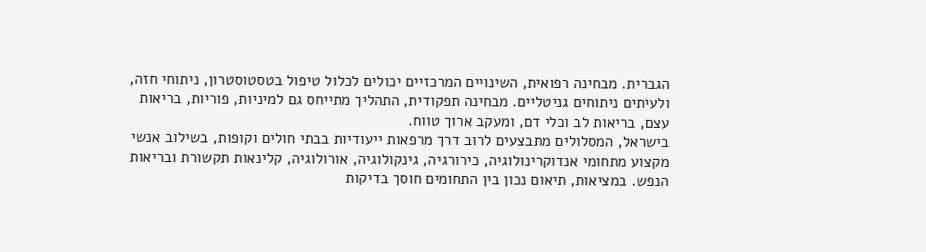הגברית. מבחינה רפואית, השינויים המרכזיים יכולים לכלול טיפול בטסטוסטרון, ניתוחי חזה, ולעיתים ניתוחים גניטליים. מבחינה תפקודית, התהליך מתייחס גם למיניות, פוריות, בריאות עצם, בריאות לב וכלי דם, ומעקב ארוך טווח.
בישראל, המסלולים מתבצעים לרוב דרך מרפאות ייעודיות בבתי חולים וקופות, בשילוב אנשי מקצוע מתחומי אנדוקרינולוגיה, כירורגיה, גינקולוגיה, אורולוגיה, קלינאות תקשורת ובריאות הנפש. במציאות, תיאום נכון בין התחומים חוסך בדיקות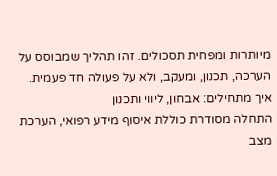מיותרות ומפחית תסכולים. זהו תהליך שמבוסס על הערכה, תכנון, ומעקב, ולא על פעולה חד פעמית.
איך מתחילים: אבחון, ליווי ותכנון
התחלה מסודרת כוללת איסוף מידע רפואי, הערכת מצב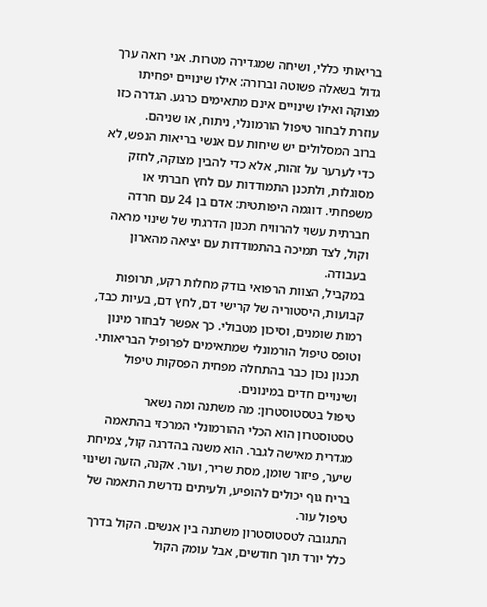בריאותי כללי, ושיחה שמגדירה מטרות. אני רואה ערך גדול בשאלה פשוטה וברורה: אילו שינויים יפחיתו מצוקה ואילו שינויים אינם מתאימים כרגע. הגדרה כזו עוזרת לבחור טיפול הורמונלי, ניתוח, או שניהם.
ברוב המסלולים יש שיחות עם אנשי בריאות הנפש, לא כדי לערער על זהות, אלא כדי להבין מצוקה, לחזק מסוגלות, ולתכנן התמודדות עם לחץ חברתי או משפחתי. דוגמה היפותטית: אדם בן 24 עם חרדה חברתית עשוי להרוויח תכנון הדרגתי של שינוי מראה וקול, לצד תמיכה בהתמודדות עם יציאה מהארון בעבודה.
במקביל, הצוות הרפואי בודק מחלות רקע, תרופות קבועות, היסטוריה של קרישי דם, לחץ דם, בעיות כבד, רמות שומנים, וסיכון מטבולי. כך אפשר לבחור מינון וטופס טיפול הורמונלי שמתאימים לפרופיל הבריאותי. תכנון נכון כבר בהתחלה מפחית הפסקות טיפול ושינויים חדים במינונים.
טיפול בטסטוסטרון: מה משתנה ומה נשאר
טסטוסטרון הוא הכלי ההורמונלי המרכזי בהתאמה מגדרית מאישה לגבר. הוא משנה בהדרגה קול, צמיחת שיער, פיזור שומן, מסת שריר, ועור. אקנה, הזעה ושינוי בריח גוף יכולים להופיע, ולעיתים נדרשת התאמה של טיפול עור.
התגובה לטסטוסטרון משתנה בין אנשים. הקול בדרך כלל יורד תוך חודשים, אבל עומק הקול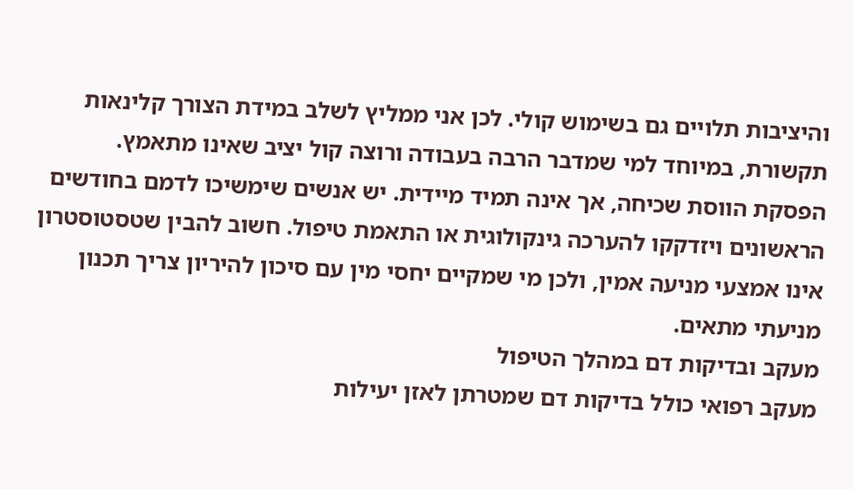והיציבות תלויים גם בשימוש קולי. לכן אני ממליץ לשלב במידת הצורך קלינאות תקשורת, במיוחד למי שמדבר הרבה בעבודה ורוצה קול יציב שאינו מתאמץ.
הפסקת הווסת שכיחה, אך אינה תמיד מיידית. יש אנשים שימשיכו לדמם בחודשים הראשונים ויזדקקו להערכה גינקולוגית או התאמת טיפול. חשוב להבין שטסטוסטרון אינו אמצעי מניעה אמין, ולכן מי שמקיים יחסי מין עם סיכון להיריון צריך תכנון מניעתי מתאים.
מעקב ובדיקות דם במהלך הטיפול
מעקב רפואי כולל בדיקות דם שמטרתן לאזן יעילות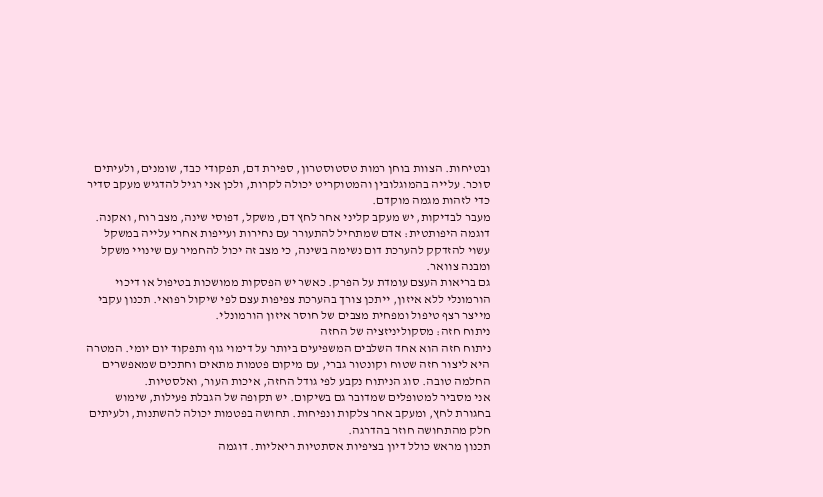ובטיחות. הצוות בוחן רמות טסטוסטרון, ספירת דם, תפקודי כבד, שומנים, ולעיתים סוכר. עלייה בהמוגלובין והמטוקריט יכולה לקרות, ולכן אני רגיל להדגיש מעקב סדיר כדי לזהות מגמה מוקדם.
מעבר לבדיקות, יש מעקב קליני אחר לחץ דם, משקל, דפוסי שינה, מצב רוח, ואקנה. דוגמה היפותטית: אדם שמתחיל להתעורר עם נחירות ועייפות אחרי עלייה במשקל עשוי להזדקק להערכת דום נשימה בשינה, כי מצב זה יכול להחמיר עם שינויי משקל ומבנה צוואר.
גם בריאות העצם עומדת על הפרק. כאשר יש הפסקות ממושכות בטיפול או דיכוי הורמונלי ללא איזון, ייתכן צורך בהערכת צפיפות עצם לפי שיקול רפואי. תכנון עקבי מייצר רצף טיפול ומפחית מצבים של חוסר איזון הורמונלי.
ניתוח חזה: מסקוליניזציה של החזה
ניתוח חזה הוא אחד השלבים המשפיעים ביותר על דימוי גוף ותפקוד יום יומי. המטרה היא ליצור חזה שטוח וקונטור גברי, עם מיקום פטמות מתאים וחתכים שמאפשרים החלמה טובה. סוג הניתוח נקבע לפי גודל החזה, איכות העור, ואלסטיות.
אני מסביר למטופלים שמדובר גם בשיקום. יש תקופה של הגבלת פעילות, שימוש בחגורת לחץ, ומעקב אחר צלקות ונפיחות. תחושה בפטמות יכולה להשתנות, ולעיתים חלק מהתחושה חוזר בהדרגה.
תכנון מראש כולל דיון בציפיות אסתטיות ריאליות. דוגמה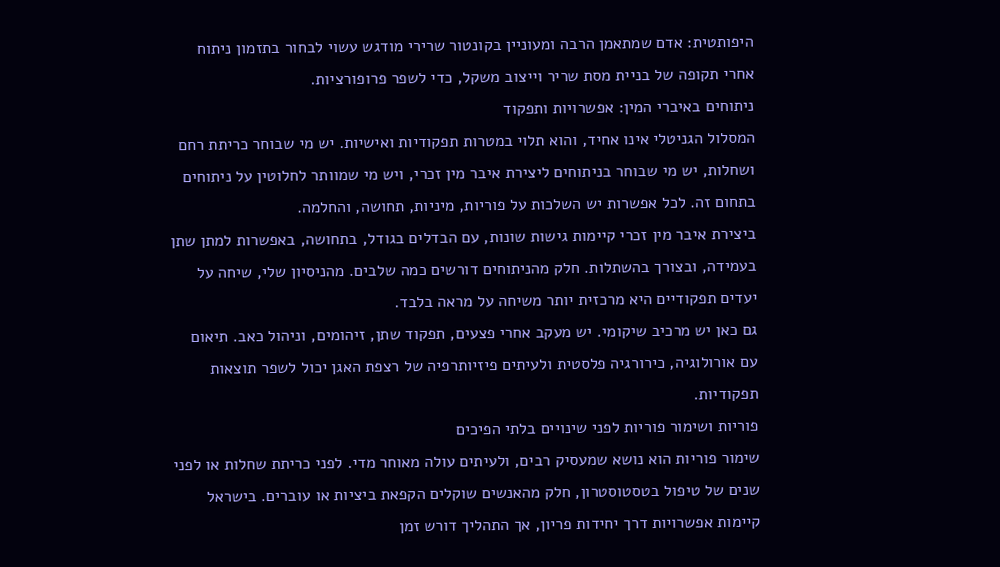היפותטית: אדם שמתאמן הרבה ומעוניין בקונטור שרירי מודגש עשוי לבחור בתזמון ניתוח אחרי תקופה של בניית מסת שריר וייצוב משקל, כדי לשפר פרופורציות.
ניתוחים באיברי המין: אפשרויות ותפקוד
המסלול הגניטלי אינו אחיד, והוא תלוי במטרות תפקודיות ואישיות. יש מי שבוחר כריתת רחם ושחלות, יש מי שבוחר בניתוחים ליצירת איבר מין זכרי, ויש מי שמוותר לחלוטין על ניתוחים בתחום זה. לכל אפשרות יש השלכות על פוריות, מיניות, תחושה, והחלמה.
ביצירת איבר מין זכרי קיימות גישות שונות, עם הבדלים בגודל, בתחושה, באפשרות למתן שתן בעמידה, ובצורך בהשתלות. חלק מהניתוחים דורשים כמה שלבים. מהניסיון שלי, שיחה על יעדים תפקודיים היא מרכזית יותר משיחה על מראה בלבד.
גם כאן יש מרכיב שיקומי. יש מעקב אחרי פצעים, תפקוד שתן, זיהומים, וניהול כאב. תיאום עם אורולוגיה, כירורגיה פלסטית ולעיתים פיזיותרפיה של רצפת האגן יכול לשפר תוצאות תפקודיות.
פוריות ושימור פוריות לפני שינויים בלתי הפיכים
שימור פוריות הוא נושא שמעסיק רבים, ולעיתים עולה מאוחר מדי. לפני כריתת שחלות או לפני שנים של טיפול בטסטוסטרון, חלק מהאנשים שוקלים הקפאת ביציות או עוברים. בישראל קיימות אפשרויות דרך יחידות פריון, אך התהליך דורש זמן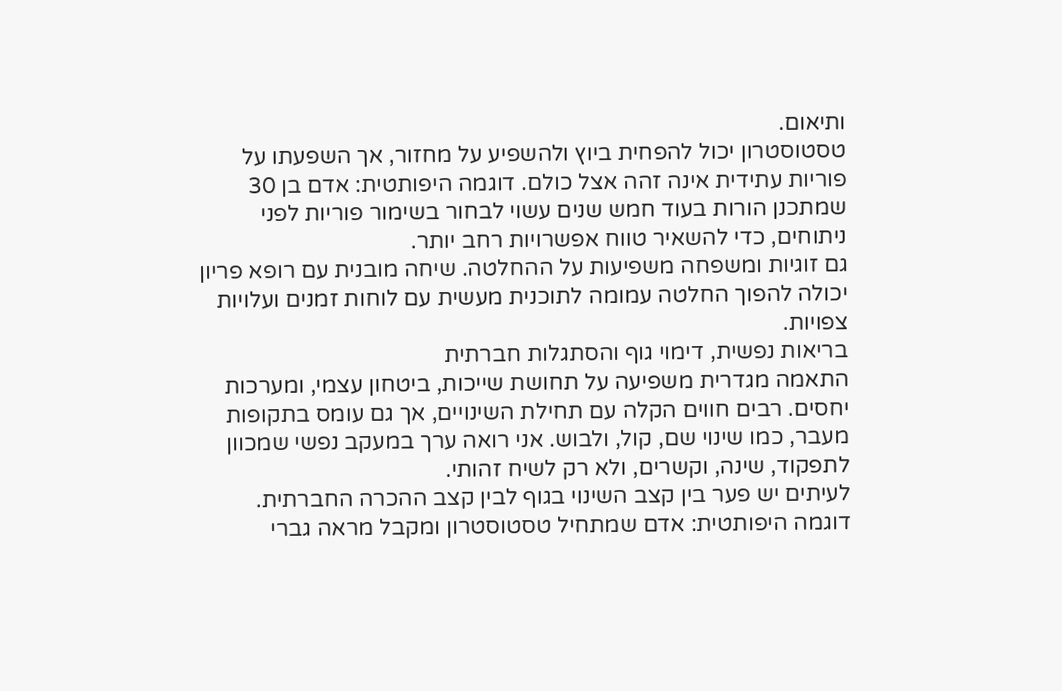ותיאום.
טסטוסטרון יכול להפחית ביוץ ולהשפיע על מחזור, אך השפעתו על פוריות עתידית אינה זהה אצל כולם. דוגמה היפותטית: אדם בן 30 שמתכנן הורות בעוד חמש שנים עשוי לבחור בשימור פוריות לפני ניתוחים, כדי להשאיר טווח אפשרויות רחב יותר.
גם זוגיות ומשפחה משפיעות על ההחלטה. שיחה מובנית עם רופא פריון יכולה להפוך החלטה עמומה לתוכנית מעשית עם לוחות זמנים ועלויות צפויות.
בריאות נפשית, דימוי גוף והסתגלות חברתית
התאמה מגדרית משפיעה על תחושת שייכות, ביטחון עצמי, ומערכות יחסים. רבים חווים הקלה עם תחילת השינויים, אך גם עומס בתקופות מעבר, כמו שינוי שם, קול, ולבוש. אני רואה ערך במעקב נפשי שמכוון לתפקוד, שינה, וקשרים, ולא רק לשיח זהותי.
לעיתים יש פער בין קצב השינוי בגוף לבין קצב ההכרה החברתית. דוגמה היפותטית: אדם שמתחיל טסטוסטרון ומקבל מראה גברי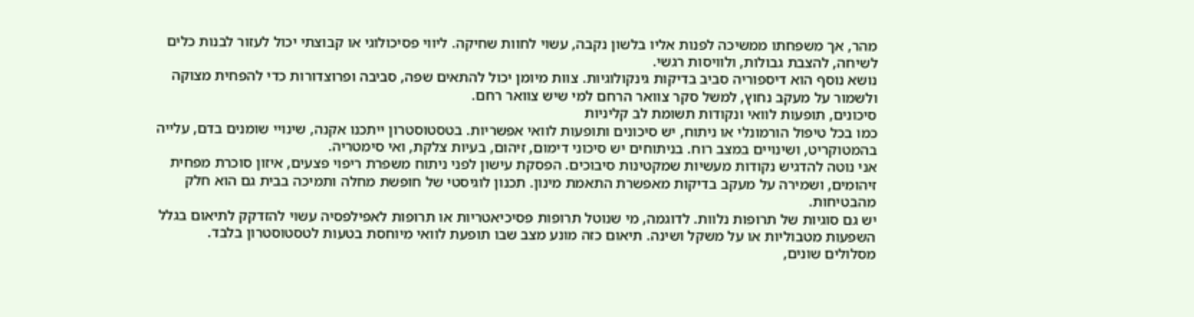מהר, אך משפחתו ממשיכה לפנות אליו בלשון נקבה, עשוי לחוות שחיקה. ליווי פסיכולוגי או קבוצתי יכול לעזור לבנות כלים לשיחה, להצבת גבולות, ולוויסות רגשי.
נושא נוסף הוא דיספוריה סביב בדיקות גינקולוגיות. צוות מיומן יכול להתאים שפה, סביבה ופרוצדורות כדי להפחית מצוקה ולשמור על מעקב נחוץ, למשל סקר צוואר הרחם למי שיש צוואר רחם.
סיכונים, תופעות לוואי ונקודות תשומת לב קליניות
כמו בכל טיפול הורמונלי או ניתוח, יש סיכונים ותופעות לוואי אפשריות. בטסטוסטרון ייתכנו אקנה, שינויי שומנים בדם, עלייה בהמטוקריט, ושינויים במצב רוח. בניתוחים יש סיכוני דימום, זיהום, בעיות צלקת, ואי סימטריה.
אני נוטה להדגיש נקודות מעשיות שמקטינות סיבוכים. הפסקת עישון לפני ניתוח משפרת ריפוי פצעים, איזון סוכרת מפחית זיהומים, ושמירה על מעקב בדיקות מאפשרת התאמת מינון. תכנון לוגיסטי של חופשת מחלה ותמיכה בבית גם הוא חלק מהבטיחות.
יש גם סוגיות של תרופות נלוות. לדוגמה, מי שנוטל תרופות פסיכיאטריות או תרופות לאפילפסיה עשוי להזדקק לתיאום בגלל השפעות מטבוליות או על משקל ושינה. תיאום כזה מונע מצב שבו תופעת לוואי מיוחסת בטעות לטסטוסטרון בלבד.
מסלולים שונים,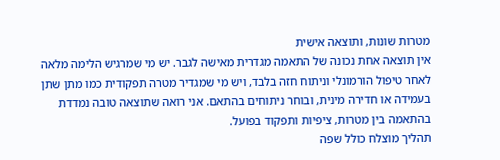מטרות שונות, ותוצאה אישית
אין תוצאה אחת נכונה של התאמה מגדרית מאישה לגבר. יש מי שמרגיש הלימה מלאה לאחר טיפול הורמונלי וניתוח חזה בלבד, ויש מי שמגדיר מטרה תפקודית כמו מתן שתן בעמידה או חדירה מינית, ובוחר ניתוחים בהתאם. אני רואה שתוצאה טובה נמדדת בהתאמה בין מטרות, ציפיות ותפקוד בפועל.
תהליך מוצלח כולל שפה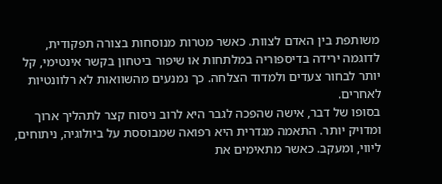משותפת בין האדם לצוות. כאשר מטרות מנוסחות בצורה תפקודית, לדוגמה ירידה בדיספוריה במלתחות או שיפור ביטחון בקשר אינטימי, קל יותר לבחור צעדים ולמדוד הצלחה. כך נמנעים מהשוואות לא רלוונטיות לאחרים.
בסופו של דבר, אישה שהפכה לגבר היא לרוב ניסוח קצר לתהליך ארוך ומדויק יותר. התאמה מגדרית היא רפואה שמבוססת על ביולוגיה, ניתוחים, ליווי, ומעקב. כאשר מתאימים את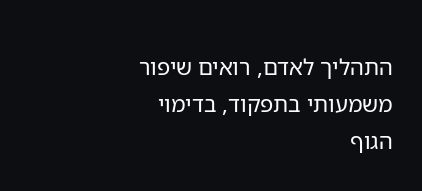התהליך לאדם, רואים שיפור משמעותי בתפקוד, בדימוי הגוף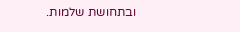ובתחושת שלמות.